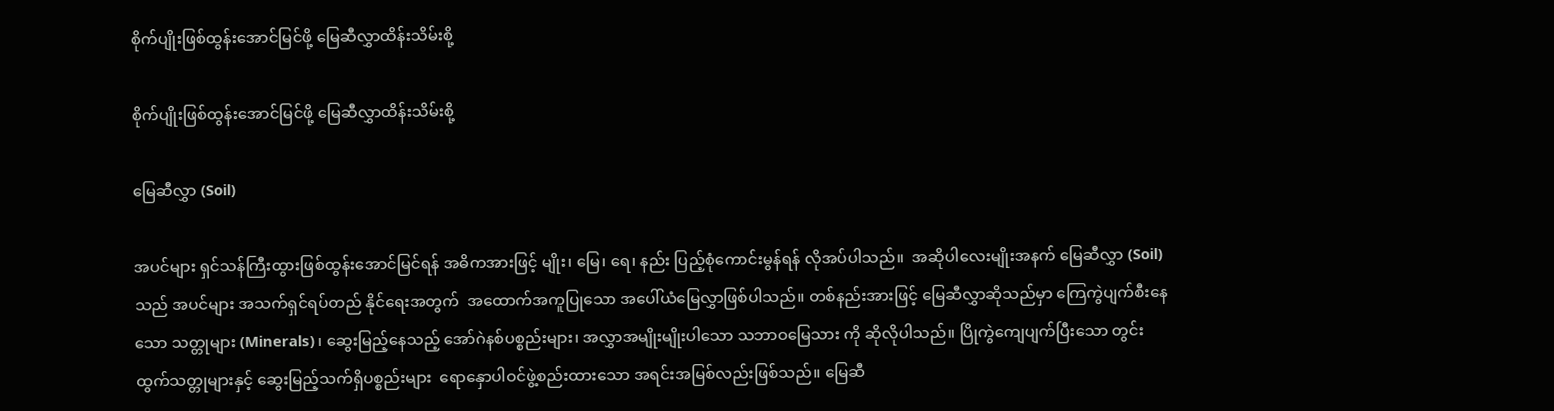စိုက်ပျိုးဖြစ်ထွန်းအောင်မြင်ဖို့ မြေဆီလွှာထိန်းသိမ်းစို့

စိုက်ပျိုးဖြစ်ထွန်းအောင်မြင်ဖို့ မြေဆီလွှာထိန်းသိမ်းစို့

မြေဆီလွှာ (Soil)

အပင်များ ရှင်သန်ကြီးထွားဖြစ်ထွန်းအောင်မြင်ရန် အဓိကအားဖြင့် မျိုး၊ မြေ၊ ရေ၊ နည်း ပြည့်စုံကောင်းမွန်ရန် လိုအပ်ပါသည်။  အဆိုပါလေးမျိုးအနက် မြေဆီလွှာ (Soil)သည် အပင်များ အသက်ရှင်ရပ်တည် နိုင်ရေးအတွက်  အထောက်အကူပြုသော အပေါ်ယံမြေလွှာဖြစ်ပါသည်။ တစ်နည်းအားဖြင့် မြေဆီလွှာဆိုသည်မှာ ကြေကွဲပျက်စီးနေသော သတ္တုများ (Minerals)၊ ဆွေးမြည့်နေသည့် အော်ဂဲနစ်ပစ္စည်းများ၊ အလွှာအမျိုးမျိုးပါသော သဘာဝမြေသား ကို ဆိုလိုပါသည်။ ပြိုကွဲကျေပျက်ပြီးသော တွင်းထွက်သတ္တုများနှင့် ဆွေးမြည့်သက်ရှိပစ္စည်းများ  ရောနှောပါဝင်ဖွဲ့စည်းထားသော အရင်းအမြစ်လည်းဖြစ်သည်။ မြေဆီ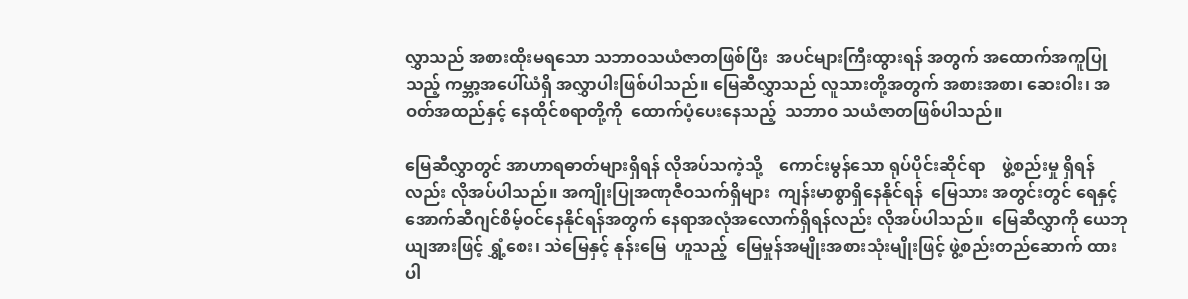လွှာသည် အစားထိုးမရသော သဘာဝသယံဇာတဖြစ်ပြီး  အပင်များကြီးထွားရန် အတွက် အထောက်အကူပြုသည့် ကမ္ဘာ့အပေါ်ယံရှိ အလွှာပါးဖြစ်ပါသည်။ မြေဆီလွှာသည် လူသားတို့အတွက် အစားအစာ၊ ဆေးဝါး၊ အဝတ်အထည်နှင့် နေထိုင်စရာတို့ကို  ထောက်ပံ့ပေးနေသည့်  သဘာဝ သယံဇာတဖြစ်ပါသည်။

မြေဆီလွှာတွင် အာဟာရဓာတ်များရှိရန် လိုအပ်သကဲ့သို့    ကောင်းမွန်သော ရုပ်ပိုင်းဆိုင်ရာ    ဖွဲ့စည်းမှု ရှိရန်လည်း လိုအပ်ပါသည်။ အကျိုးပြုအဏုဇီဝသက်ရှိများ  ကျန်းမာစွာရှိနေနိုင်ရန်  မြေသား အတွင်းတွင် ရေနှင့်အောက်ဆီဂျင်စိမ့်ဝင်နေနိုင်ရန်အတွက် နေရာအလုံအလောက်ရှိရန်လည်း လိုအပ်ပါသည်။  မြေဆီလွှာကို ယေဘုယျအားဖြင့် ရွှံ့စေး၊ သဲမြေနှင့် နုန်းမြေ  ဟူသည့်  မြေမှုန်အမျိုးအစားသုံးမျိုးဖြင့် ဖွဲ့စည်းတည်ဆောက် ထားပါ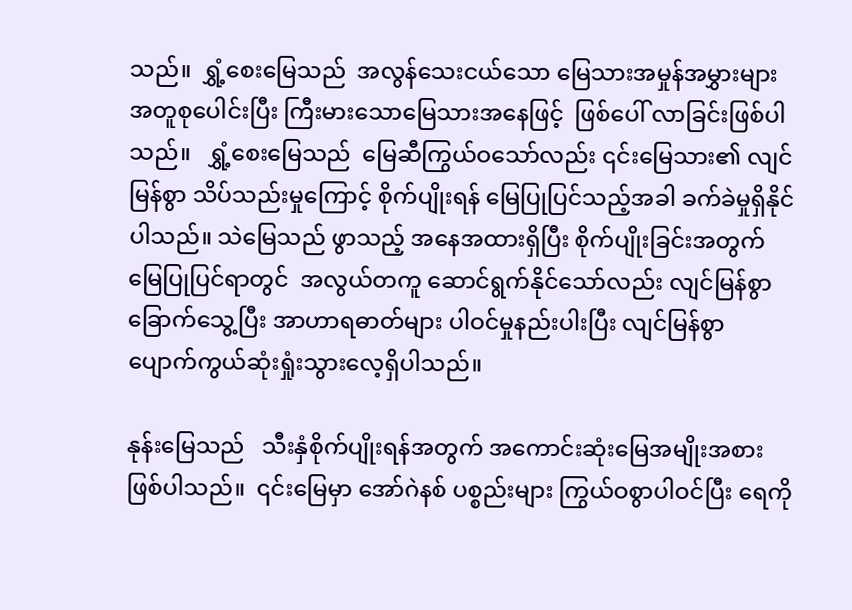သည်။  ရွှံ့စေးမြေသည်  အလွန်သေးငယ်သော မြေသားအမှုန်အမွှားများ  အတူစုပေါင်းပြီး ကြီးမားသောမြေသားအနေဖြင့်  ဖြစ်ပေါ် လာခြင်းဖြစ်ပါသည်။   ရွှံ့စေးမြေသည်  မြေဆီကြွယ်ဝသော်လည်း ၎င်းမြေသား၏ လျင်မြန်စွာ သိပ်သည်းမှုကြောင့် စိုက်ပျိုးရန် မြေပြုပြင်သည့်အခါ ခက်ခဲမှုရှိနိုင်ပါသည်။ သဲမြေသည် ဖွာသည့် အနေအထားရှိပြီး စိုက်ပျိုးခြင်းအတွက် မြေပြုပြင်ရာတွင်  အလွယ်တကူ ဆောင်ရွက်နိုင်သော်လည်း လျင်မြန်စွာခြောက်သွေ့ပြီး အာဟာရဓာတ်များ ပါဝင်မှုနည်းပါးပြီး လျင်မြန်စွာ ပျောက်ကွယ်ဆုံးရှုံးသွားလေ့ရှိပါသည်။

နုန်းမြေသည်   သီးနှံစိုက်ပျိုးရန်အတွက် အကောင်းဆုံးမြေအမျိုးအစားဖြစ်ပါသည်။  ၎င်းမြေမှာ အော်ဂဲနစ် ပစ္စည်းများ ကြွယ်ဝစွာပါဝင်ပြီး ရေကို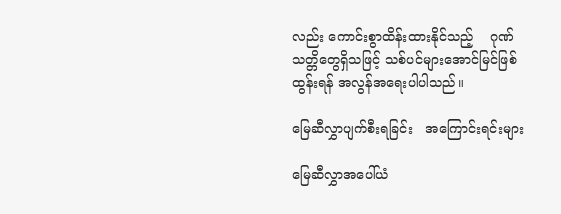လည်း ကောင်းစွာထိန်းထားနိုင်သည့်    ဂုဏ်သတ္တိတွေရှိသဖြင့် သစ်ပင်များအောင်မြင်ဖြစ်ထွန်းရန် အလွန်အရေးပါပါသည်။

မြေဆီလွှာပျက်စီးရခြင်း   အကြောင်းရင်းများ

မြေဆီလွှာအပေါ်ယံ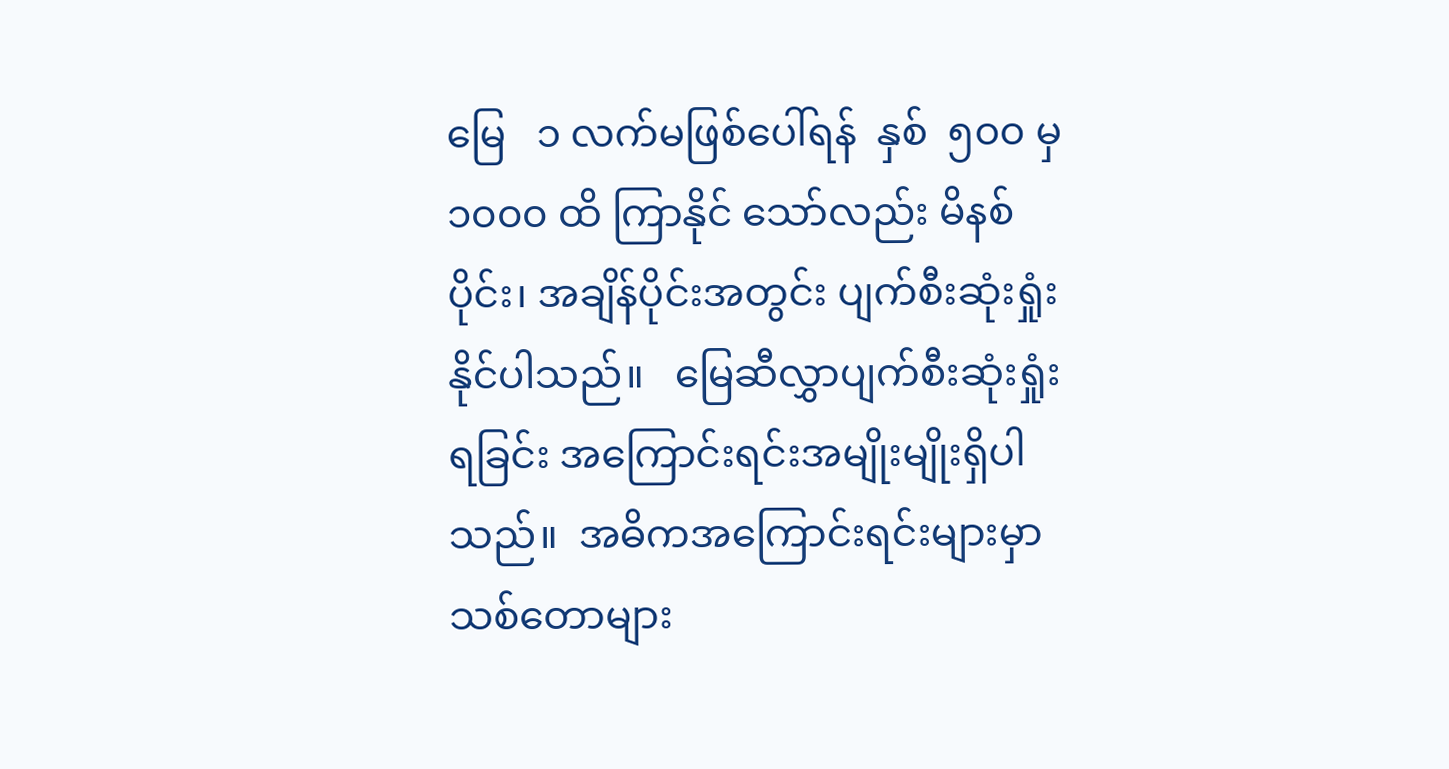မြေ   ၁ လက်မဖြစ်ပေါ်ရန်  နှစ်  ၅၀၀ မှ  ၁၀၀၀ ထိ ကြာနိုင် သော်လည်း မိနစ်ပိုင်း၊ အချိန်ပိုင်းအတွင်း ပျက်စီးဆုံးရှုံးနိုင်ပါသည်။   မြေဆီလွှာပျက်စီးဆုံးရှုံးရခြင်း အကြောင်းရင်းအမျိုးမျိုးရှိပါသည်။  အဓိကအကြောင်းရင်းများမှာ သစ်တောများ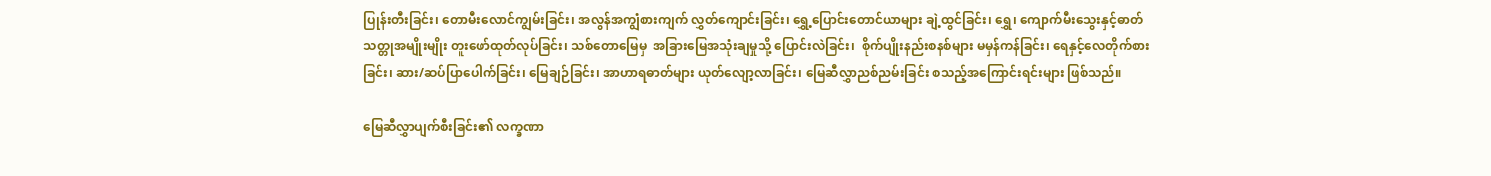ပြုန်းတီးခြင်း၊ တောမီးလောင်ကျွမ်းခြင်း၊ အလွန်အကျွံစားကျက် လွှတ်ကျောင်းခြင်း၊ ရွှေ့ပြောင်းတောင်ယာများ ချဲ့ထွင်ခြင်း၊ ရွှေ၊ ကျောက်မီးသွေးနှင့်ဓာတ် သတ္တုအမျိုးမျိုး တူးဖော်ထုတ်လုပ်ခြင်း၊ သစ်တောမြေမှ  အခြားမြေအသုံးချမှုသို့ ပြောင်းလဲခြင်း၊  စိုက်ပျိုးနည်းစနစ်များ မမှန်ကန်ခြင်း၊ ရေနှင့်လေတိုက်စားခြင်း၊ ဆား/ဆပ်ပြာပေါက်ခြင်း၊ မြေချဉ်ခြင်း၊ အာဟာရဓာတ်များ ယုတ်လျော့လာခြင်း၊ မြေဆီလွှာညစ်ညမ်းခြင်း စသည့်အကြောင်းရင်းများ ဖြစ်သည်။

မြေဆီလွှာပျက်စီးခြင်း၏ လက္ခဏာ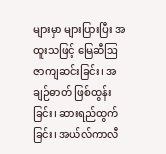များမှာ များပြားပြီး အထူးသဖြင့် မြေဆီဩဇာကျဆင်းခြင်း၊ အချဉ်ဓာတ် ဖြစ်ထွန်းခြင်း၊ ဆားရည်ထွက်ခြင်း၊ အယ်လ်ကာလီ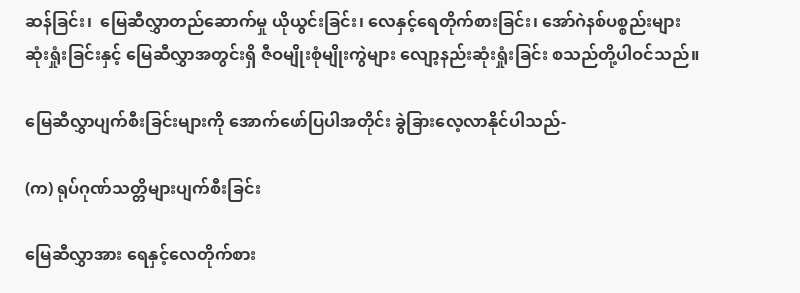ဆန်ခြင်း၊  မြေဆီလွှာတည်ဆောက်မှု ယိုယွင်းခြင်း၊ လေနှင့်ရေတိုက်စားခြင်း၊ အော်ဂဲနစ်ပစ္စည်းများ ဆုံးရှုံးခြင်းနှင့် မြေဆီလွှာအတွင်းရှိ ဇီဝမျိုးစုံမျိုးကွဲများ လျော့နည်းဆုံးရှုံးခြင်း စသည်တို့ပါဝင်သည်။

မြေဆီလွှာပျက်စီးခြင်းများကို အောက်ဖော်ပြပါအတိုင်း ခွဲခြားလေ့လာနိုင်ပါသည်-

(က) ရုပ်ဂုဏ်သတ္တိများပျက်စီးခြင်း

မြေဆီလွှာအား ရေနှင့်လေတိုက်စား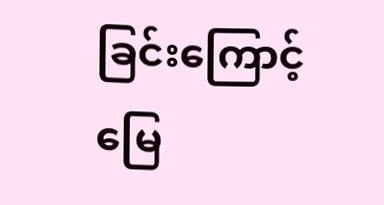ခြင်းကြောင့်   မြေ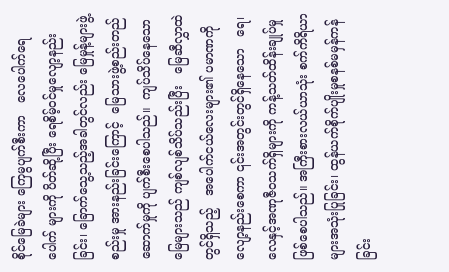စိုင်မြေခဲများ ကြေမွပျက်စီးကာ   လေပေါက်ရေပေါက် များကို ပိတ်ဆို့ပြီး ရေစိမ့်ဝင်မှုလျော့နည်းခြင်း၊ ခြောက်သွေ့သည့်အခါတွင်လည်း မြေမှုန့်များဖွဲ့စည်းမှု အားနည်းခြင်းကြောင့်  မြေသားဖွဲ့စည်းတည်ဆောက်မှုကို ပျက်စီးစေပါသည်။  ကျပ်သိပ်နေသောမြေများသည် ကျစ်လျစ်သိပ်သည်းပြီး   မြေဆီလွှာထဲတွင်ရှိသည့်   အပေါက်ငယ်လေးများ၏ ပမာဏကို လျော့နည်းစေကာ ၎င်းအတွင်းတွင်ရှိနေသော   ရေ၊ လေနှင့်အဏုဇီဝသက်ရှိများကို ကန့်သတ်ထိန်းချုပ်မှု ဖြစ်စေပါသည်။ အကြီးစားလယ်ယာသုံး စက်ကိရိယာများအသုံးပြုခြင်း၊ ထွန်ယက်စိုက်ပျိုးမှုစနစ်မမှန်ကန်ခြင်း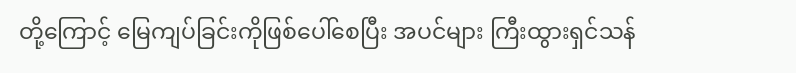တို့ကြောင့် မြေကျပ်ခြင်းကိုဖြစ်ပေါ်စေပြီး အပင်များ ကြီးထွားရှင်သန်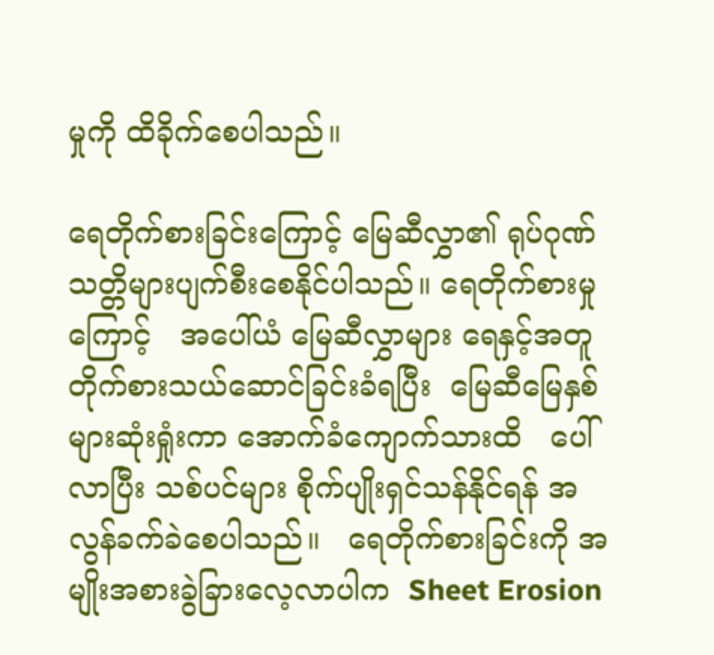မှုကို ထိခိုက်စေပါသည်။

ရေတိုက်စားခြင်းကြောင့် မြေဆီလွှာ၏ ရုပ်ဂုဏ်သတ္တိများပျက်စီးစေနိုင်ပါသည်။ ရေတိုက်စားမှုကြောင့်   အပေါ်ယံ မြေဆီလွှာများ ရေနှင့်အတူ တိုက်စားသယ်ဆောင်ခြင်းခံရပြီး  မြေဆီမြေနှစ်များဆုံးရှုံးကာ အောက်ခံကျောက်သားထိ   ပေါ်လာပြီး သစ်ပင်များ စိုက်ပျိုးရှင်သန်နိုင်ရန် အလွန်ခက်ခဲစေပါသည်။   ရေတိုက်စားခြင်းကို အမျိုးအစားခွဲခြားလေ့လာပါက  Sheet Erosion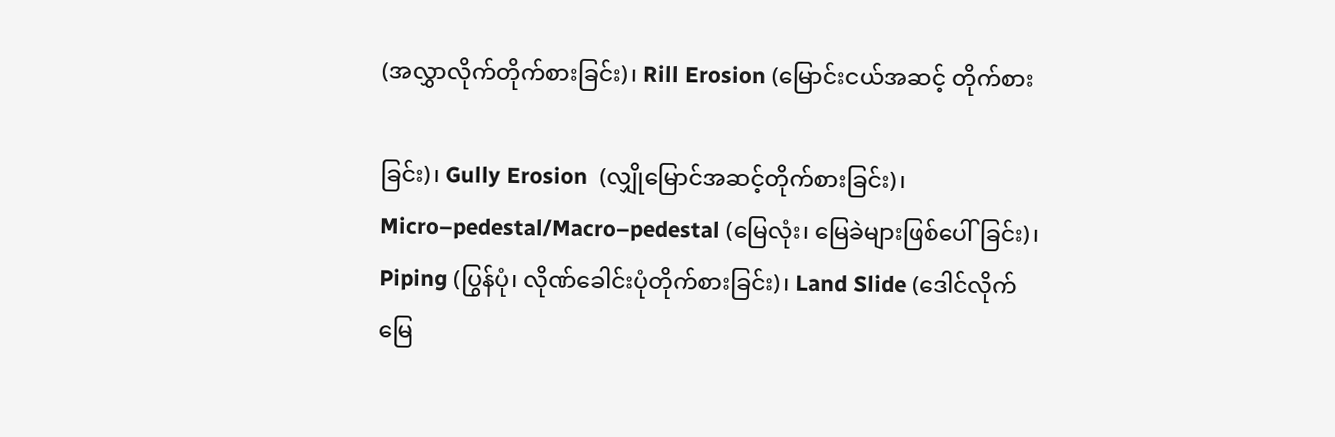(အလွှာလိုက်တိုက်စားခြင်း)၊ Rill Erosion (မြောင်းငယ်အဆင့် တိုက်စား

ခြင်း)၊ Gully Erosion  (လျှိုမြောင်အဆင့်တိုက်စားခြင်း)၊ Micro–pedestal/Macro–pedestal (မြေလုံး၊ မြေခဲများဖြစ်ပေါ်ခြင်း)၊ Piping (ပြွန်ပုံ၊ လိုဏ်ခေါင်းပုံတိုက်စားခြင်း)၊ Land Slide (ဒေါင်လိုက် မြေ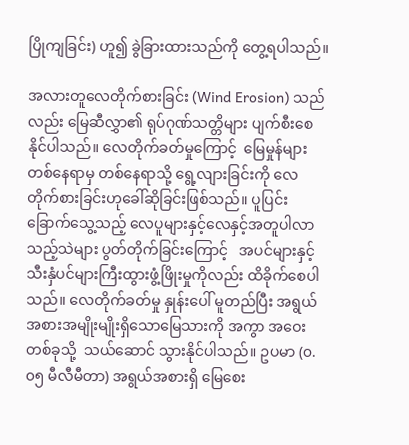ပြိုကျခြင်း) ဟူ၍ ခွဲခြားထားသည်ကို တွေ့ရပါသည်။

အလားတူလေတိုက်စားခြင်း (Wind Erosion) သည်လည်း မြေဆီလွှာ၏ ရုပ်ဂုဏ်သတ္တိများ ပျက်စီးစေနိုင်ပါသည်။ လေတိုက်ခတ်မှုကြောင့်  မြေမှုန်များတစ်နေရာမှ တစ်နေရာသို့ ရွေ့လျားခြင်းကို လေတိုက်စားခြင်းဟုခေါ်ဆိုခြင်းဖြစ်သည်။ ပူပြင်းခြောက်သွေ့သည့် လေပူများနှင့်လေနှင့်အတူပါလာသည့်သဲများ ပွတ်တိုက်ခြင်းကြောင့်   အပင်များနှင့်သီးနှံပင်များကြီးထွားဖွံ့ဖြိုးမှုကိုလည်း ထိခိုက်စေပါသည်။ လေတိုက်ခတ်မှု နှုန်းပေါ် မူတည်ပြီး အရွယ်အစားအမျိုးမျိုးရှိသောမြေသားကို အကွာ အဝေးတစ်ခုသို့  သယ်ဆောင် သွားနိုင်ပါသည်။ ဥပမာ (၀.၀၅ မီလီမီတာ) အရွယ်အစားရှိ မြေစေး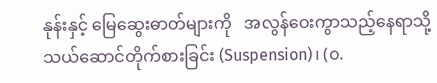နုန်းနှင့် မြေဆွေးဓာတ်များကို   အလွန်ဝေးကွာသည့်နေရာသို့ သယ်ဆောင်တိုက်စားခြင်း (Suspension)၊ (၀.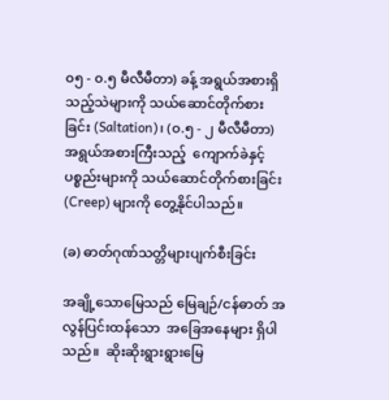၀၅ - ၀.၅ မီလီမီတာ) ခန့် အရွယ်အစားရှိသည့်သဲများကို သယ်ဆောင်တိုက်စားခြင်း (Saltation)၊ (၀.၅ - ၂ မီလီမီတာ) အရွယ်အစားကြီးသည့်  ကျောက်ခဲနှင့် ပစ္စည်းများကို သယ်ဆောင်တိုက်စားခြင်း (Creep) များကို တွေ့နိုင်ပါသည်။

(ခ) ဓာတ်ဂုဏ်သတ္တိများပျက်စီးခြင်း

အချို့သောမြေသည် မြေချဉ်/ငန်ဓာတ် အလွန်ပြင်းထန်သော  အခြေအနေများ ရှိပါသည်။  ဆိုးဆိုးရွားရွားမြေ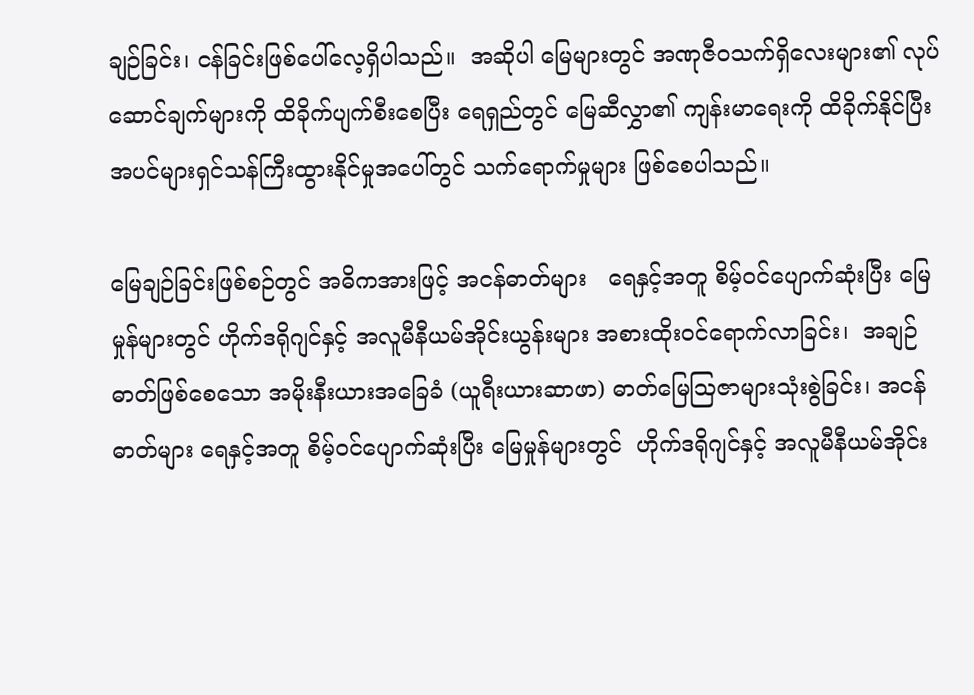ချဉ်ခြင်း၊ ငန်ခြင်းဖြစ်ပေါ်လေ့ရှိပါသည်။  အဆိုပါ မြေများတွင် အဏုဇီဝသက်ရှိလေးများ၏ လုပ်ဆောင်ချက်များကို ထိခိုက်ပျက်စီးစေပြီး ရေရှည်တွင် မြေဆီလွှာ၏ ကျန်းမာရေးကို ထိခိုက်နိုင်ပြီး  အပင်များရှင်သန်ကြီးထွားနိုင်မှုအပေါ်တွင် သက်ရောက်မှုများ ဖြစ်စေပါသည်။

မြေချဉ်ခြင်းဖြစ်စဉ်တွင် အဓိကအားဖြင့် အငန်ဓာတ်များ   ရေနှင့်အတူ စိမ့်ဝင်ပျောက်ဆုံးပြီး မြေမှုန်များတွင် ဟိုက်ဒရိုဂျင်နှင့် အလူမီနီယမ်အိုင်းယွန်းများ အစားထိုးဝင်ရောက်လာခြင်း၊  အချဉ်ဓာတ်ဖြစ်စေသော အမိုးနီးယားအခြေခံ (ယူရီးယားဆာဖာ) ဓာတ်မြေဩဇာများသုံးစွဲခြင်း၊ အငန်ဓာတ်များ ရေနှင့်အတူ စိမ့်ဝင်ပျောက်ဆုံးပြီး မြေမှုန်များတွင်  ဟိုက်ဒရိုဂျင်နှင့် အလူမီနီယမ်အိုင်း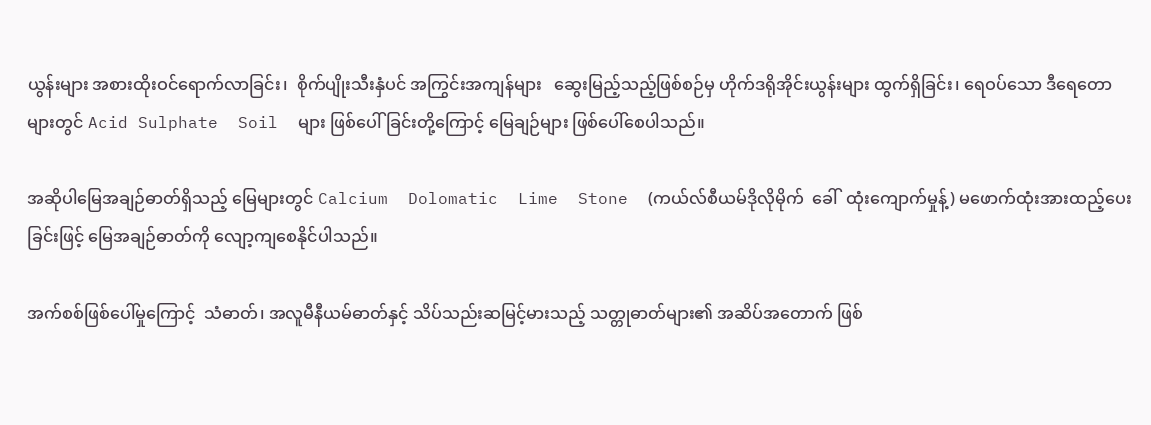ယွန်းများ အစားထိုးဝင်ရောက်လာခြင်း၊  စိုက်ပျိုးသီးနှံပင် အကြွင်းအကျန်များ   ဆွေးမြည့်သည့်ဖြစ်စဉ်မှ ဟိုက်ဒရိုအိုင်းယွန်းများ ထွက်ရှိခြင်း၊ ရေဝပ်သော ဒီရေတောများတွင် Acid Sulphate  Soil  များ ဖြစ်ပေါ်ခြင်းတို့ကြောင့် မြေချဉ်များ ဖြစ်ပေါ်စေပါသည်။

အဆိုပါမြေအချဉ်ဓာတ်ရှိသည့် မြေများတွင် Calcium  Dolomatic  Lime  Stone  (ကယ်လ်စီယမ်ဒိုလိုမိုက်  ခေါ်  ထုံးကျောက်မှုန့်) မဖောက်ထုံးအားထည့်ပေးခြင်းဖြင့် မြေအချဉ်ဓာတ်ကို လျော့ကျစေနိုင်ပါသည်။

အက်စစ်ဖြစ်ပေါ်မှုကြောင့်  သံဓာတ်၊ အလူမီနီယမ်ဓာတ်နှင့် သိပ်သည်းဆမြင့်မားသည့် သတ္တုဓာတ်များ၏ အဆိပ်အတောက် ဖြစ်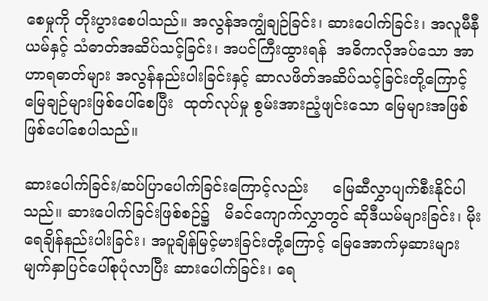စေမှုကို တိုးပွားစေပါသည်။ အလွန်အကျွံချဉ်ခြင်း၊ ဆားပေါက်ခြင်း၊ အလူမီနီယမ်နှင့် သံဓာတ်အဆိပ်သင့်ခြင်း၊ အပင်ကြီးထွားရန်  အဓိကလိုအပ်သော အာဟာရဓာတ်များ အလွန်နည်းပါးခြင်းနှင့် ဆာလဖိတ်အဆိပ်သင့်ခြင်းတို့ကြောင့်  မြေချဉ်များဖြစ်ပေါ်စေပြီး  ထုတ်လုပ်မှု စွမ်းအားညံ့ဖျင်းသော မြေများအဖြစ် ဖြစ်ပေါ်စေပါသည်။

ဆားပေါက်ခြင်း/ဆပ်ပြာပေါက်ခြင်းကြောင့်လည်း     မြေဆီလွှာပျက်စီးနိုင်ပါသည်။ ဆားပေါက်ခြင်းဖြစ်စဉ်၌   မိခင်ကျောက်လွှာတွင် ဆိုဒီယမ်များခြင်း၊ မိုးရေချိန်နည်းပါးခြင်း၊ အပူချိန်မြင့်မားခြင်းတို့ကြောင့် မြေအောက်မှဆားများ မျက်နှာပြင်ပေါ်စုပုံလာပြီး ဆားပေါက်ခြင်း၊ ရေ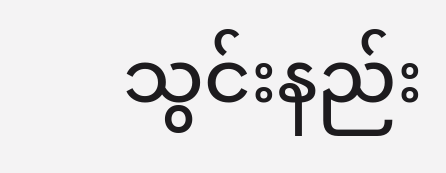သွင်းနည်း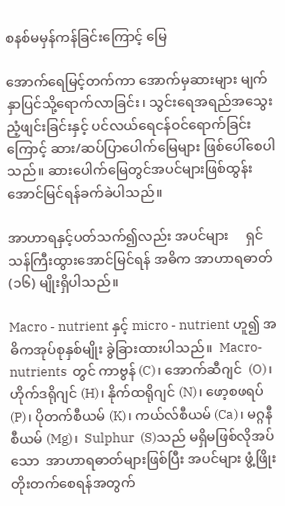စနစ်မမှန်ကန်ခြင်းကြောင့် မြေ

အောက်ရေမြင့်တက်ကာ အောက်မှဆားများ မျက်နှာပြင်သို့ရောက်လာခြင်း၊ သွင်းရေအရည်အသွေး ညံ့ဖျင်းခြင်းနှင့် ပင်လယ်ရေငန်ဝင်ရောက်ခြင်းကြောင့် ဆား/ဆပ်ပြာပေါက်မြေများ ဖြစ်ပေါ်စေပါသည်။ ဆားပေါက်မြေတွင်အပင်များဖြစ်ထွန်းအောင်မြင်ရန်ခက်ခဲပါသည်။

အာဟာရနှင့်ပတ်သက်၍လည်း အပင်များ     ရှင်သန်ကြီးထွားအောင်မြင်ရန် အဓိက အာဟာရဓာတ် (၁၆) မျိုးရှိပါသည်။

Macro - nutrient နှင့် micro - nutrient ဟူ၍ အဓိကအုပ်စုနှစ်မျိုး ခွဲခြားထားပါသည်။  Macro-nutrients  တွင် ကာဗွန် (C)၊ အောက်ဆီဂျင်  (O)၊  ဟိုက်ဒရိုဂျင် (H)၊ နိုက်ထရိုဂျင် (N)၊ ဖော့စဖရပ် (P)၊ ပိုတက်စီယမ် (K)၊ ကယ်လ်စီယမ် (Ca)၊ မဂ္ဂနီစီယမ် (Mg)၊  Sulphur  (S)သည် မရှိမဖြစ်လိုအပ်သော  အာဟာရဓာတ်များဖြစ်ပြီး အပင်များ ဖွံ့ဖြိုးတိုးတက်စေရန်အတွက်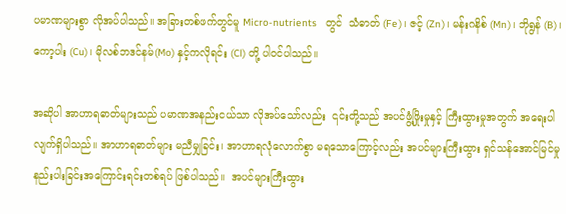ပမာဏများစွာ လိုအပ်ပါသည်။ အခြားတစ်ဖက်တွင်မူ Micro-nutrients   တွင်  သံဓာတ် (Fe)၊ ဇင့် (Zn)၊ မန်းဂနိစ် (Mn)၊ ဘိုရွန် (B)၊ ကော့ပါး (Cu)၊ မိုလစ်ဘဒင်နမ်(Mo) နှင့်ကလိုရင်း (Cl) တို့ ပါဝင်ပါသည်။

အဆိုပါ အာဟာရဓာတ်များသည် ပမာဏအနည်းငယ်သာ လိုအပ်သော်လည်း  ၎င်းတို့သည် အပင်ဖွံ့ဖြိုးမှုနှင့် ကြီးထွားမှုအတွက် အရေးပါလျက်ရှိပါသည်။ အာဟာရဓာတ်များ မညီမျှခြင်း၊ အာဟာရလုံလောက်စွာ မရသောကြောင့်လည်း အပင်များကြီးထွား ရှင်သန်အောင်မြင်မှု နည်းပါးခြင်းအကြောင်းရင်းတစ်ရပ် ဖြစ်ပါသည်။  အပင်များကြီးထွား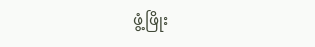ဖွံ့ဖြိုး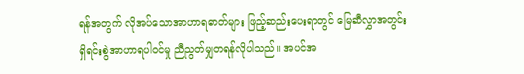ရန်အတွက် လိုအပ်သောအာဟာရဓာတ်များ ဖြည့်ဆည်းပေးရာတွင် မြေဆီလွှာအတွင်း   ရှိရင်းစွဲအာဟာရပါဝင်မှု ညီညွတ်မျှတရန်လိုပါသည်။ အပင်အ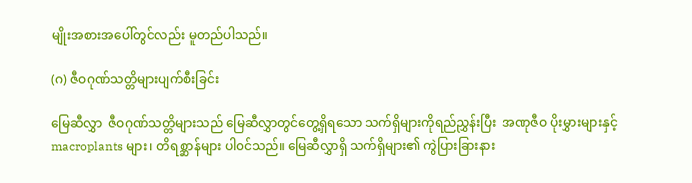မျိုးအစားအပေါ်တွင်လည်း မူတည်ပါသည်။

(ဂ) ဇီဝဂုဏ်သတ္တိများပျက်စီးခြင်း

မြေဆီလွှာ  ဇီဝဂုဏ်သတ္တိများသည် မြေဆီလွှာတွင်တွေ့ရှိရသော သက်ရှိများကိုရည်ညွှန်းပြီး  အဏုဇီဝ ပိုးမွှားများနှင့် macroplants များ၊ တိရစ္ဆာန်များ ပါ၀င်သည်။ မြေဆီလွှာရှိ သက်ရှိများ၏ ကွဲပြားခြားနား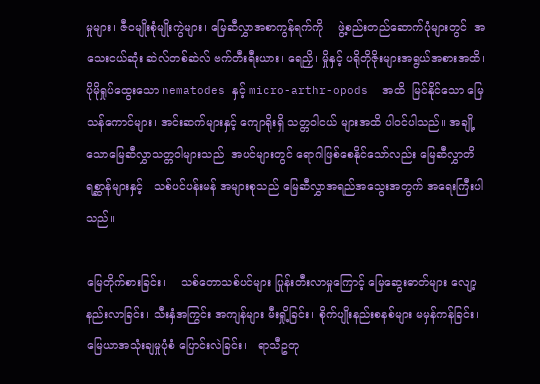မှုများ၊ ဇီဝမျိုးစုံမျိုးကွဲများ၊ မြေဆီလွှာအစာကွန်ရက်ကို    ဖွဲ့စည်းတည်ဆောက်ပုံများတွင်  အသေးငယ်ဆုံး ဆဲလ်တစ်ဆဲလ် ဗက်တီးရီးယား၊ ရေညှိ၊ မှိုနှင့် ပရိုတိုဇိုးများအရွယ်အစားအထိ၊ ပိုမိုရှုပ်ထွေးသော nematodes နှင့် micro-arthr-opods  အထိ  မြင်နိုင်သော မြေသန်ကောင်များ၊ အင်းဆက်များနှင့် ကျောရိုးရှိ သတ္တဝါငယ် များအထိ ပါဝင်ပါသည်။ အချို့သောမြေဆီလွှာသတ္တဝါများသည်  အပင်များတွင် ရောဂါဖြစ်စေနိုင်သော်လည်း မြေဆီလွှာတိရစ္ဆာန်များနှင့်   သစ်ပင်ပန်းမန် အများစုသည် မြေဆီလွှာအရည်အသွေးအတွက် အရေးကြီးပါသည်။

မြေတိုက်စားခြင်း၊    သစ်တောသစ်ပင်များ ပြုန်းတီးလာမှုကြောင့် မြေဆွေးဓာတ်များ လျော့နည်းလာခြင်း၊ သီးနှံအကြွင်း အကျန်များ မီးရှို့ခြင်း၊ စိုက်ပျိုးနည်းစနစ်များ မမှန်ကန်ခြင်း၊ မြေယာအသုံးချမှုပုံစံ ပြောင်းလဲခြင်း၊   ရာသီဥတု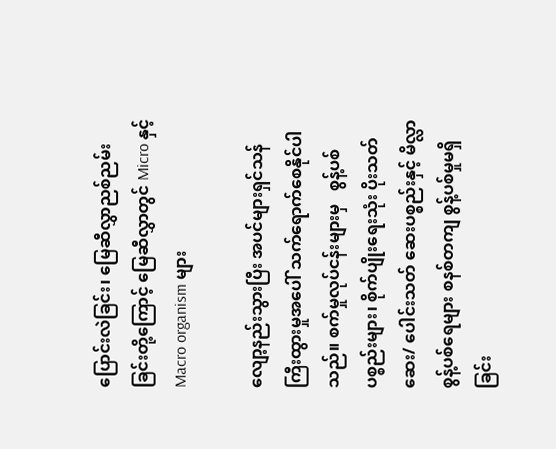ပြောင်းလဲခြင်း၊ မြေဆီလွှာညစ်ညမ်းခြင်းတို့ကြောင့် မြေဆီလွှာတွင် Micro နှင့် Macro organism များ

လျော့နည်းသွားပြီး အပင်များရှင်သန်ကြီးထွားမှုအပေါ် သက်ရောက်စေနိုင်ပါသည်။ စက်မှုလုပ်ငန်းများမှ   စွန့်ပစ်ပစ္စည်းများ၊ စိုက်ပျိုးရေးသုံး ပိုးသတ်ဆေး/ ပေါင်းသတ် ဆေးပစ္စည်းနှင့် မိလ္လာစွန့်ပစ်ရေများ စနစ်တကျ စွန့်ပစ်မှုမရှိခြင်း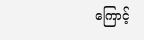ကြောင့်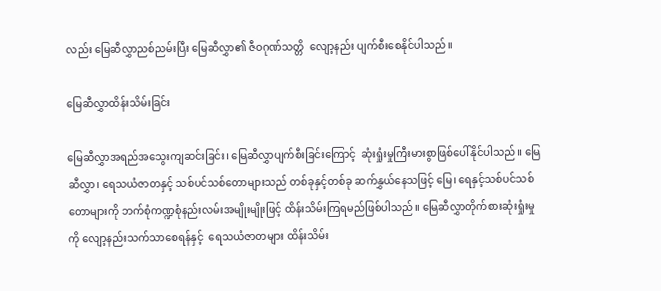လည်း မြေဆီလွှာညစ်ညမ်းပြီး မြေဆီလွှာ၏ ဇီဝဂုဏ်သတ္တိ  လျော့နည်း ပျက်စီးစေနိုင်ပါသည်။

မြေဆီလွှာထိန်းသိမ်းခြင်း

မြေဆီလွှာအရည်အသွေးကျဆင်းခြင်း၊ မြေဆီလွှာပျက်စီးခြင်းကြောင့်  ဆုံးရှုံးမှုကြီးမားစွာဖြစ်ပေါ်နိုင်ပါသည်။ မြေဆီလွှာ၊ ရေသယံဇာတနှင့် သစ်ပင်သစ်တောများသည် တစ်ခုနှင့်တစ်ခု ဆက်နွှယ်နေသဖြင့် မြေ၊ ရေနှင့်သစ်ပင်သစ်တောများကို ဘက်စုံကဏ္ဍစုံနည်းလမ်းအမျိုးမျိုးဖြင့် ထိန်းသိမ်းကြရမည်ဖြစ်ပါသည်။ မြေဆီလွှာတိုက်စားဆုံးရှုံးမှုကို လျော့နည်းသက်သာစေရန်နှင့်  ရေသယံဇာတများ ထိန်းသိမ်း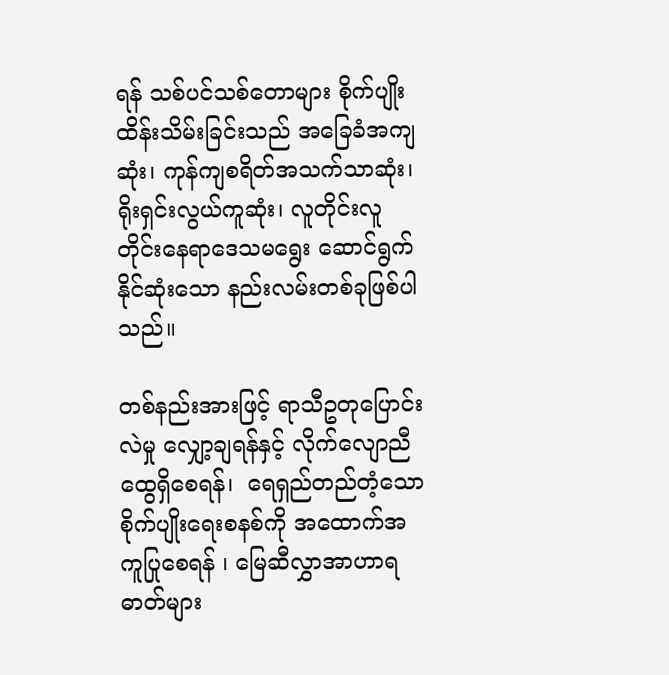ရန် သစ်ပင်သစ်တောများ စိုက်ပျိုးထိန်းသိမ်းခြင်းသည် အခြေခံအကျဆုံး၊ ကုန်ကျစရိတ်အသက်သာဆုံး၊ ရိုးရှင်းလွယ်ကူဆုံး၊ လူတိုင်းလူတိုင်းနေရာဒေသမရွေး ဆောင်ရွက်နိုင်ဆုံးသော နည်းလမ်းတစ်ခုဖြစ်ပါသည်။

တစ်နည်းအားဖြင့် ရာသီဥတုပြောင်းလဲမှု လျှော့ချရန်နှင့် လိုက်လျောညီထွေရှိစေရန်၊  ရေရှည်တည်တံ့သော  စိုက်ပျိုးရေးစနစ်ကို အထောက်အကူပြုစေရန် ၊ မြေဆီလွှာအာဟာရဓာတ်များ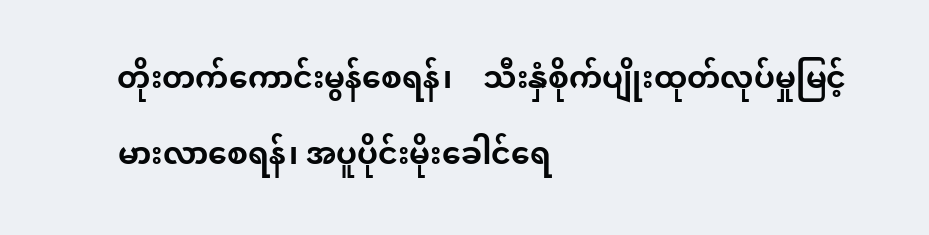တိုးတက်ကောင်းမွန်စေရန်၊    သီးနှံစိုက်ပျိုးထုတ်လုပ်မှုမြင့်မားလာစေရန်၊ အပူပိုင်းမိုးခေါင်ရေ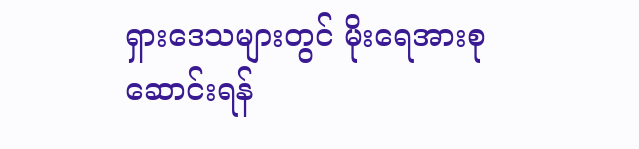ရှားဒေသများတွင် မိုးရေအားစုဆောင်းရန်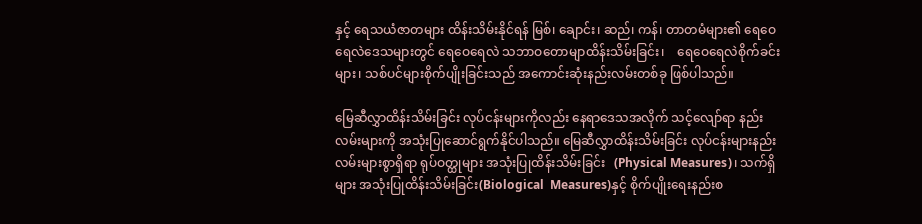နှင့် ရေသယံဇာတများ ထိန်းသိမ်းနိုင်ရန် မြစ်၊ ချောင်း၊ ဆည်၊ ကန်၊ တာတမံများ၏ ရေဝေရေလဲဒေသများတွင် ရေဝေရေလဲ သဘာဝတောမျာထိန်းသိမ်းခြင်း၊    ရေဝေရေလဲစိုက်ခင်းများ၊ သစ်ပင်များစိုက်ပျိုးခြင်းသည် အကောင်းဆုံးနည်းလမ်းတစ်ခု ဖြစ်ပါသည်။

မြေဆီလွှာထိန်းသိမ်းခြင်း လုပ်ငန်းများကိုလည်း နေရာဒေသအလိုက် သင့်လျော်ရာ နည်းလမ်းများကို အသုံးပြုဆောင်ရွက်နိုင်ပါသည်။ မြေဆီလွှာထိန်းသိမ်းခြင်း လုပ်ငန်းများနည်းလမ်းများစွာရှိရာ ရုပ်ဝတ္ထုများ အသုံးပြုထိန်းသိမ်းခြင်း   (Physical Measures)၊ သက်ရှိများ အသုံးပြုထိန်းသိမ်းခြင်း(Biological  Measures)နှင့် စိုက်ပျိုးရေးနည်းစ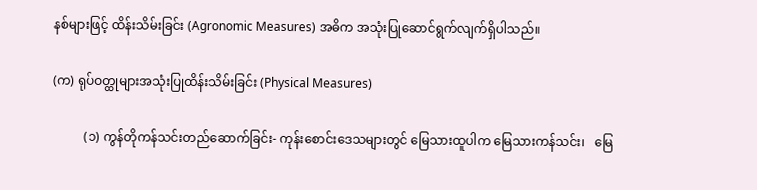နစ်များဖြင့် ထိန်းသိမ်းခြင်း (Agronomic Measures) အဓိက အသုံးပြုဆောင်ရွက်လျက်ရှိပါသည်။

(က) ရုပ်ဝတ္ထုများအသုံးပြုထိန်းသိမ်းခြင်း (Physical Measures)

          (၁) ကွန်တိုကန်သင်းတည်ဆောက်ခြင်း- ကုန်းစောင်းဒေသများတွင် မြေသားထူပါက မြေသားကန်သင်း၊   မြေ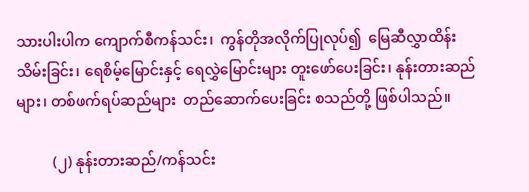သားပါးပါက ကျောက်စီကန်သင်း၊  ကွန်တိုအလိုက်ပြုလုပ်၍  မြေဆီလွှာထိန်းသိမ်းခြင်း၊ ရေစိမ့်မြောင်းနှင့် ရေလွှဲမြောင်းများ တူးဖော်ပေးခြင်း၊ နုန်းတားဆည်များ၊ တစ်ဖက်ရပ်ဆည်များ  တည်ဆောက်ပေးခြင်း စသည်တို့ ဖြစ်ပါသည်။

          (၂) နုန်းတားဆည်/ကန်သင်း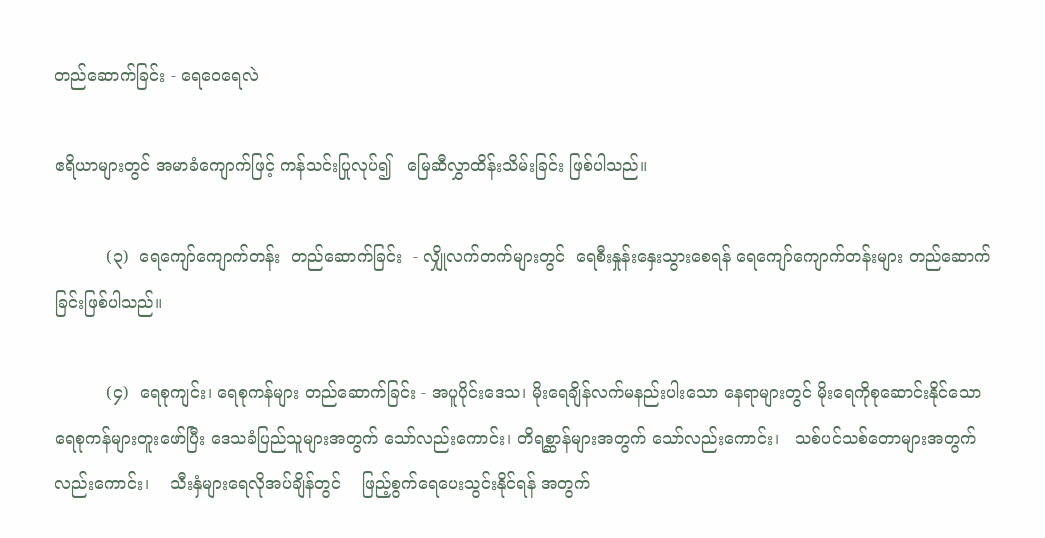တည်ဆောက်ခြင်း - ရေဝေရေလဲ

ဧရိယာများတွင် အမာခံကျောက်ဖြင့် ကန်သင်းပြုလုပ်၍   မြေဆီလွှာထိန်းသိမ်းခြင်း ဖြစ်ပါသည်။

          (၃)  ရေကျော်ကျောက်တန်း  တည်ဆောက်ခြင်း  - လျှိုလက်တက်များတွင်  ရေစီးနှုန်းနှေးသွားစေရန် ရေကျော်ကျောက်တန်းများ တည်ဆောက်ခြင်းဖြစ်ပါသည်။

          (၄)  ရေစုကျင်း၊ ရေစုကန်များ တည်ဆောက်ခြင်း - အပူပိုင်းဒေသ၊ မိုးရေချိန်လက်မနည်းပါးသော နေရာများတွင် မိုးရေကိုစုဆောင်းနိုင်သော ရေစုကန်များတူးဖော်ပြီး ဒေသခံပြည်သူများအတွက် သော်လည်းကောင်း၊ တိရစ္ဆာန်များအတွက် သော်လည်းကောင်း၊   သစ်ပင်သစ်တောများအတွက် လည်းကောင်း၊    သီးနှံများရေလိုအပ်ချိန်တွင်    ဖြည့်စွက်ရေပေးသွင်းနိုင်ရန် အတွက်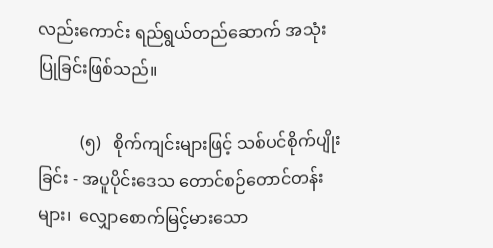လည်းကောင်း ရည်ရွယ်တည်ဆောက် အသုံးပြုခြင်းဖြစ်သည်။

          (၅)   စိုက်ကျင်းများဖြင့် သစ်ပင်စိုက်ပျိုးခြင်း - အပူပိုင်းဒေသ တောင်စဉ်တောင်တန်းများ၊  လျှောစောက်မြင့်မားသော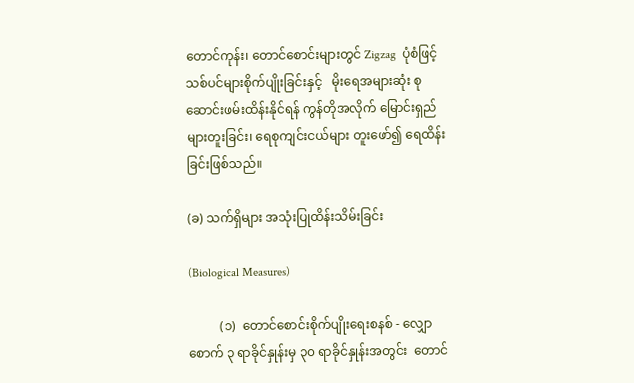တောင်ကုန်း၊ တောင်စောင်းများတွင် Zigzag  ပုံစံဖြင့် သစ်ပင်များစိုက်ပျိုးခြင်းနှင့်   မိုးရေအများဆုံး စုဆောင်းဖမ်းထိန်းနိုင်ရန် ကွန်တိုအလိုက် မြောင်းရှည်များတူးခြင်း၊ ရေစုကျင်းငယ်များ တူးဖော်၍ ရေထိန်းခြင်းဖြစ်သည်။

(ခ) သက်ရှိများ အသုံးပြုထိန်းသိမ်းခြင်း

(Biological Measures)

          (၁)  တောင်စောင်းစိုက်ပျိုးရေးစနစ် - လျှောစောက် ၃ ရာခိုင်နှုန်းမှ ၃၀ ရာခိုင်နှုန်းအတွင်း  တောင်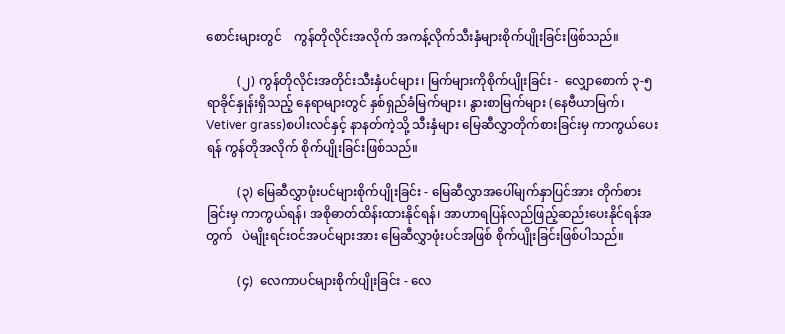စောင်းများတွင်    ကွန်တိုလိုင်းအလိုက် အကန့်လိုက်သီးနှံများစိုက်ပျိုးခြင်းဖြစ်သည်။

          (၂) ကွန်တိုလိုင်းအတိုင်းသီးနှံပင်များ၊ မြက်များကိုစိုက်ပျိုးခြင်း -  လျှောစောက် ၃-၅ ရာခိုင်နှုန်းရှိသည့် နေရာများတွင် နှစ်ရှည်ခံမြက်များ၊ နွားစာမြက်များ (နေဗီယာမြက်၊ Vetiver grass)စပါးလင်နှင့် နာနတ်ကဲ့သို့ သီးနှံများ မြေဆီလွှာတိုက်စားခြင်းမှ ကာကွယ်ပေးရန် ကွန်တိုအလိုက် စိုက်ပျိုးခြင်းဖြစ်သည်။

          (၃) မြေဆီလွှာဖုံးပင်များစိုက်ပျိုးခြင်း - မြေဆီလွှာအပေါ်မျက်နှာပြင်အား တိုက်စားခြင်းမှ ကာကွယ်ရန်၊ အစိုဓာတ်ထိန်းထားနိုင်ရန်၊ အာဟာရပြန်လည်ဖြည့်ဆည်းပေးနိုင်ရန်အတွက်   ပဲမျိုးရင်းဝင်အပင်များအား မြေဆီလွှာဖုံးပင်အဖြစ် စိုက်ပျိုးခြင်းဖြစ်ပါသည်။

          (၄)  လေကာပင်များစိုက်ပျိုးခြင်း - လေ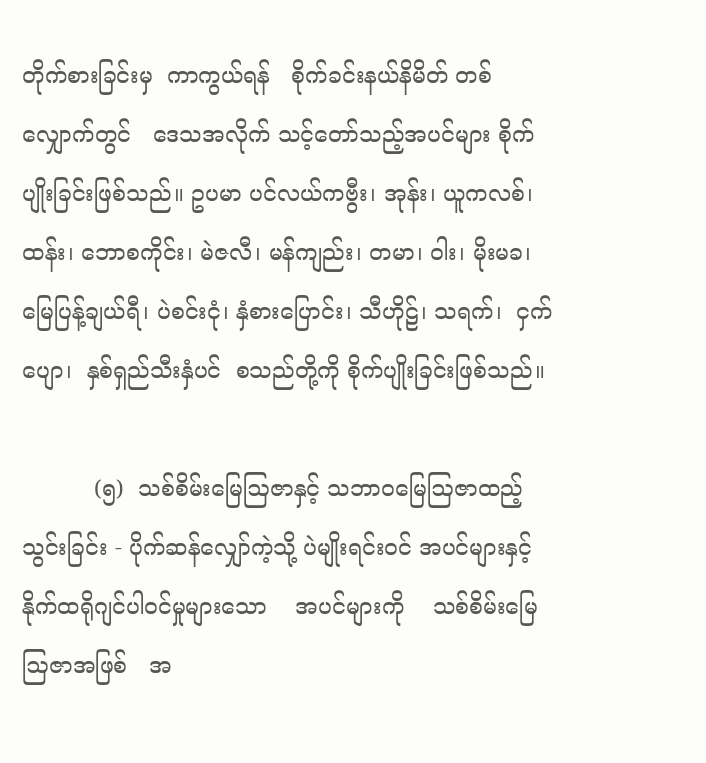တိုက်စားခြင်းမှ  ကာကွယ်ရန်   စိုက်ခင်းနယ်နိမိတ် တစ်လျှောက်တွင်   ဒေသအလိုက် သင့်တော်သည့်အပင်များ စိုက်ပျိုးခြင်းဖြစ်သည်။ ဥပမာ ပင်လယ်ကဗွီး၊ အုန်း၊ ယူကလစ်၊ ထန်း၊ ဘောစကိုင်း၊ မဲဇလီ၊ မန်ကျည်း၊ တမာ၊ ဝါး၊ မိုးမခ၊ မြေပြန့်ချယ်ရီ၊ ပဲစင်းငုံ၊ နှံစားပြောင်း၊ သီဟိုဠ်၊ သရက်၊  ငှက်ပျော၊  နှစ်ရှည်သီးနှံပင်  စသည်တို့ကို စိုက်ပျိုးခြင်းဖြစ်သည်။

          (၅)  သစ်စိမ်းမြေဩဇာနှင့် သဘာဝမြေဩဇာထည့်သွင်းခြင်း - ပိုက်ဆန်လျှော်ကဲ့သို့ ပဲမျိုးရင်းဝင် အပင်များနှင့်  နိုက်ထရိုဂျင်ပါဝင်မှုများသော    အပင်များကို    သစ်စိမ်းမြေဩဇာအဖြစ်   အ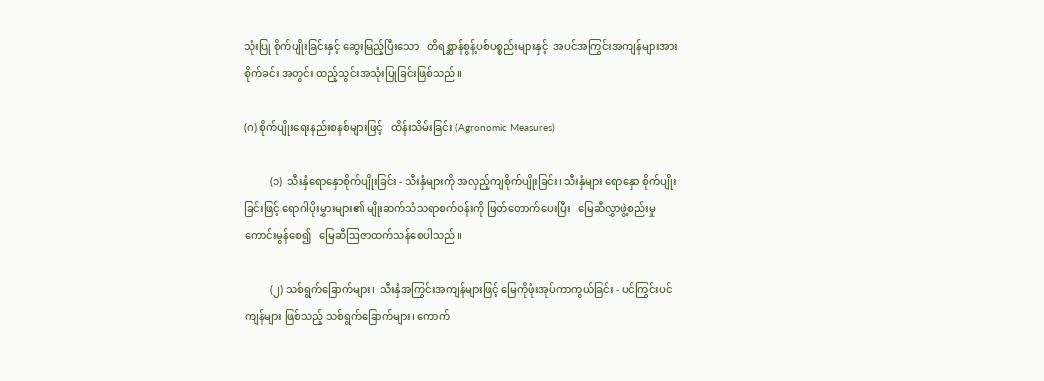သုံးပြု စိုက်ပျိုးခြင်းနှင့် ဆွေးမြည့်ပြီးသော   တိရစ္ဆာန်စွန့်ပစ်ပစ္စည်းများနှင့်  အပင်အကြွင်းအကျန်များအား စိုက်ခင်း အတွင်း ထည့်သွင်းအသုံးပြုခြင်းဖြစ်သည်။

(ဂ) စိုက်ပျိုးရေးနည်းစနစ်များဖြင့်   ထိန်းသိမ်းခြင်း (Agronomic Measures)

          (၁)  သီးနှံရောနှောစိုက်ပျိုးခြင်း - သီးနှံများကို အလှည့်ကျစိုက်ပျိုးခြင်း၊ သီးနှံများ ရောနှော စိုက်ပျိုးခြင်းဖြင့် ရောဂါပိုးမွှားများ၏ မျိုးဆက်သံသရာစက်ဝန်းကို ဖြတ်တောက်ပေးပြီး   မြေဆီလွှာဖွဲ့စည်းမှု ကောင်းမွန်စေ၍   မြေဆီဩဇာထက်သန်စေပါသည်။

          (၂) သစ်ရွက်ခြောက်များ၊  သီးနှံအကြွင်းအကျန်များဖြင့် မြေကိုဖုံးအုပ်ကာကွယ်ခြင်း - ပင်ကြွင်းပင်ကျန်များ ဖြစ်သည့် သစ်ရွက်ခြောက်များ၊ ကောက်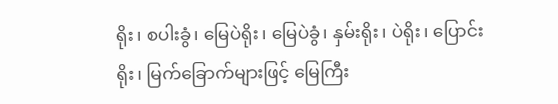ရိုး၊ စပါးခွံ၊ မြေပဲရိုး၊ မြေပဲခွံ၊ နှမ်းရိုး၊ ပဲရိုး၊ ပြောင်းရိုး၊ မြက်ခြောက်များဖြင့် မြေကြီး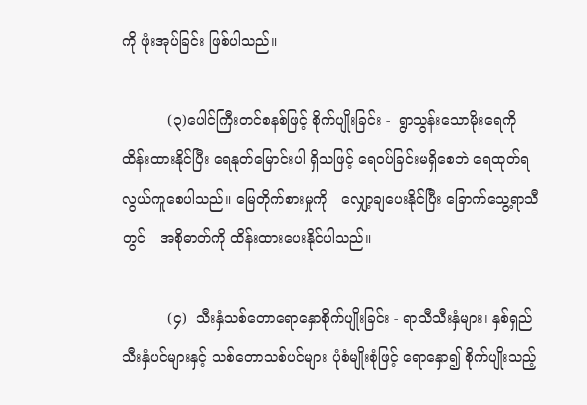ကို ဖုံးအုပ်ခြင်း ဖြစ်ပါသည်။

          (၃)ပေါင်ကြီးတင်စနစ်ဖြင့် စိုက်ပျိုးခြင်း -  ရွာသွန်းသောမိုးရေကို ထိန်းထားနိုင်ပြီး ရေနုတ်မြောင်းပါ ရှိသဖြင့် ရေဝပ်ခြင်းမရှိစေဘဲ ရေထုတ်ရလွယ်ကူစေပါသည်။ မြေတိုက်စားမှုကို   လျှော့ချပေးနိုင်ပြီး ခြောက်သွေ့ရာသီတွင်   အစိုဓာတ်ကို ထိန်းထားပေးနိုင်ပါသည်။

          (၄)  သီးနှံသစ်တောရောနှောစိုက်ပျိုးခြင်း - ရာသီသီးနှံများ၊ နှစ်ရှည် သီးနှံပင်များနှင့် သစ်တောသစ်ပင်များ ပုံစံမျိုးစုံဖြင့် ရောနှော၍ စိုက်ပျိုးသည့်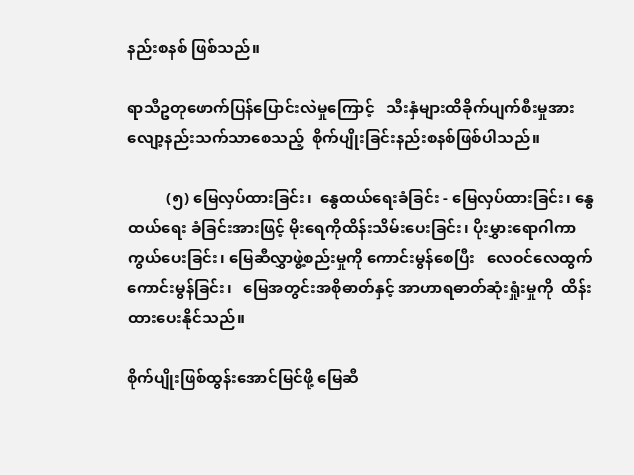နည်းစနစ် ဖြစ်သည်။

ရာသီဥတုဖောက်ပြန်ပြောင်းလဲမှုကြောင့်   သီးနှံများထိခိုက်ပျက်စီးမှုအား လျော့နည်းသက်သာစေသည့်  စိုက်ပျိုးခြင်းနည်းစနစ်ဖြစ်ပါသည်။

          (၅) မြေလှပ်ထားခြင်း၊  နွေထယ်ရေးခံခြင်း - မြေလှပ်ထားခြင်း၊ နွေထယ်ရေး ခံခြင်းအားဖြင့် မိုးရေကိုထိန်းသိမ်းပေးခြင်း၊ ပိုးမွှားရောဂါကာကွယ်ပေးခြင်း၊ မြေဆီလွှာဖွဲ့စည်းမှုကို ကောင်းမွန်စေပြီး   လေဝင်လေထွက်ကောင်းမွန်ခြင်း၊   မြေအတွင်းအစိုဓာတ်နှင့် အာဟာရဓာတ်ဆုံးရှုံးမှုကို  ထိန်းထားပေးနိုင်သည်။

စိုက်ပျိုးဖြစ်ထွန်းအောင်မြင်ဖို့ မြေဆီ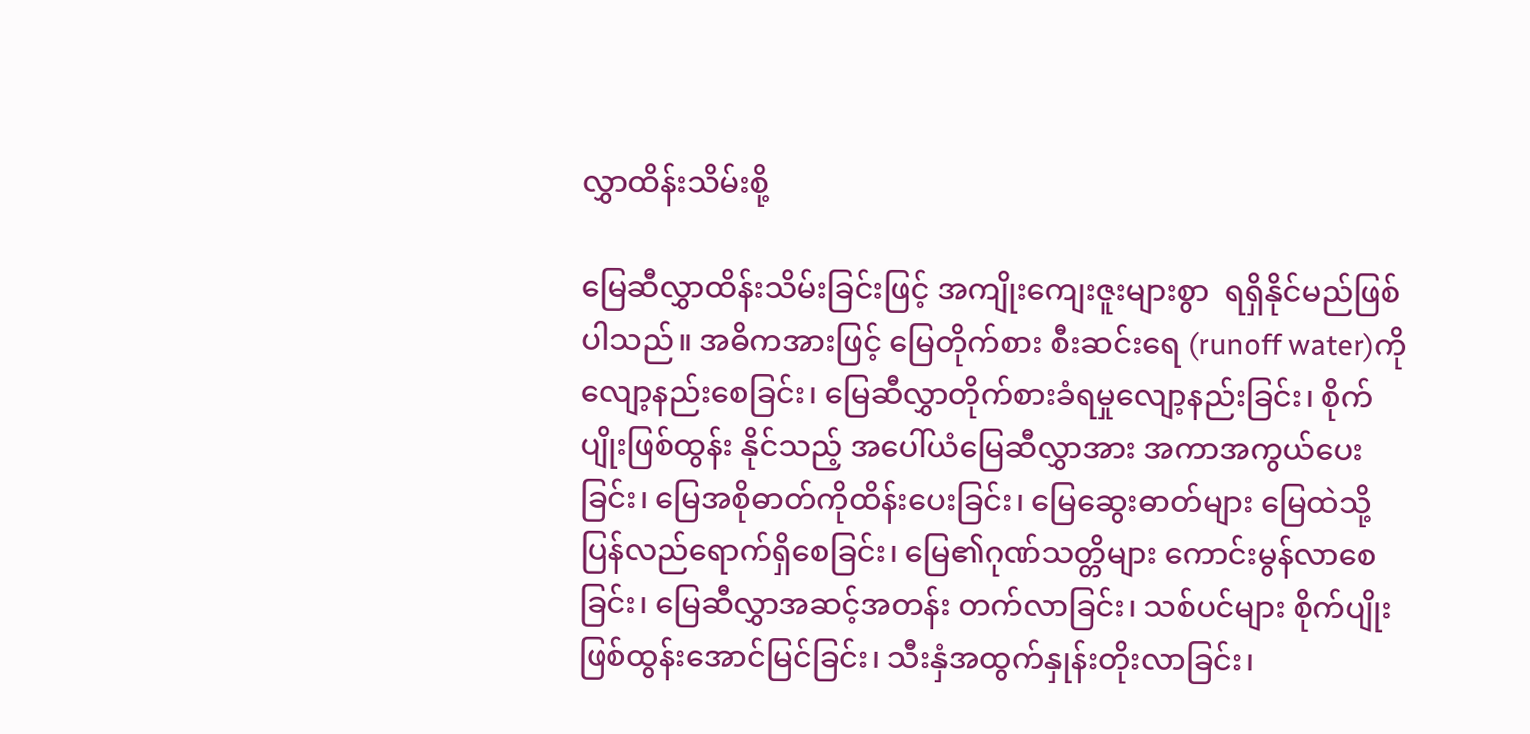လွှာထိန်းသိမ်းစို့

မြေဆီလွှာထိန်းသိမ်းခြင်းဖြင့် အကျိုးကျေးဇူးများစွာ  ရရှိနိုင်မည်ဖြစ်ပါသည်။ အဓိကအားဖြင့် မြေတိုက်စား စီးဆင်းရေ (runoff water)ကို လျော့နည်းစေခြင်း၊ မြေဆီလွှာတိုက်စားခံရမှုလျော့နည်းခြင်း၊ စိုက်ပျိုးဖြစ်ထွန်း နိုင်သည့် အပေါ်ယံမြေဆီလွှာအား အကာအကွယ်ပေးခြင်း၊ မြေအစိုဓာတ်ကိုထိန်းပေးခြင်း၊ မြေဆွေးဓာတ်များ မြေထဲသို့ ပြန်လည်ရောက်ရှိစေခြင်း၊ မြေ၏ဂုဏ်သတ္တိများ ကောင်းမွန်လာစေခြင်း၊ မြေဆီလွှာအဆင့်အတန်း တက်လာခြင်း၊ သစ်ပင်များ စိုက်ပျိုးဖြစ်ထွန်းအောင်မြင်ခြင်း၊ သီးနှံအထွက်နှုန်းတိုးလာခြင်း၊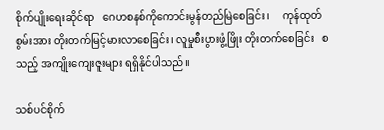စိုက်ပျိုးရေးဆိုင်ရာ   ဂေဟစနစ်ကိုကောင်းမွန်တည်မြဲစေခြင်း၊     ကုန်ထုတ်စွမ်းအား တိုးတက်မြင့်မားလာစေခြင်း၊ လူမှုစီးပွားဖွံ့ဖြိုး တိုးတက်စေခြင်း   စသည့် အကျိုးကျေးဇူးများ ရရှိနိုင်ပါသည်။

သစ်ပင်စိုက်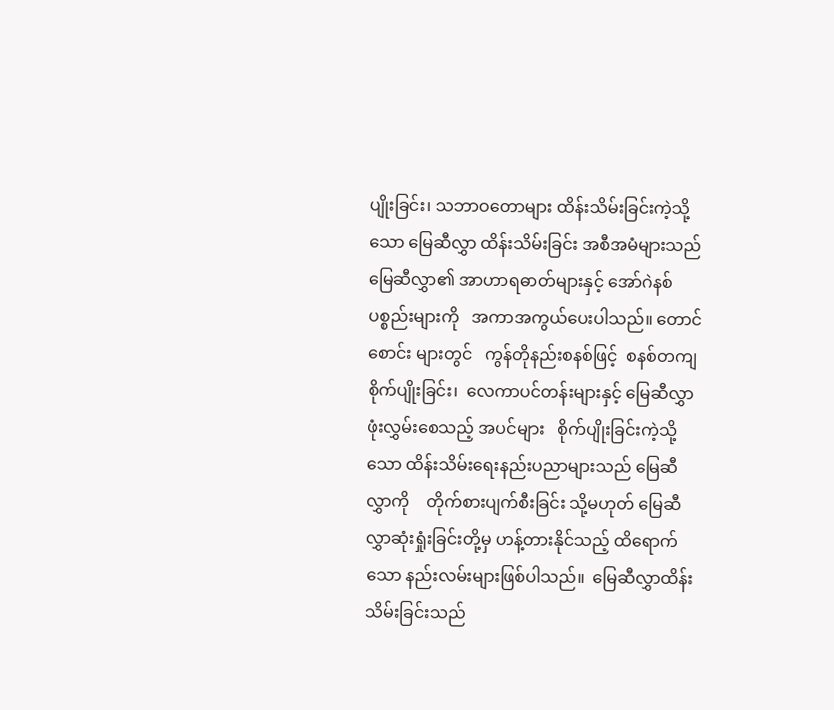ပျိုးခြင်း၊ သဘာဝတောများ ထိန်းသိမ်းခြင်းကဲ့သို့သော မြေဆီလွှာ ထိန်းသိမ်းခြင်း အစီအမံများသည် မြေဆီလွှာ၏ အာဟာရဓာတ်များနှင့် အော်ဂဲနစ်ပစ္စည်းများကို   အကာအကွယ်ပေးပါသည်။ တောင်စောင်း များတွင်   ကွန်တိုနည်းစနစ်ဖြင့်  စနစ်တကျစိုက်ပျိုးခြင်း၊  လေကာပင်တန်းများနှင့် မြေဆီလွှာ ဖုံးလွှမ်းစေသည့် အပင်များ   စိုက်ပျိုးခြင်းကဲ့သို့သော ထိန်းသိမ်းရေးနည်းပညာများသည် မြေဆီလွှာကို    တိုက်စားပျက်စီးခြင်း သို့မဟုတ် မြေဆီလွှာဆုံးရှုံးခြင်းတို့မှ ဟန့်တားနိုင်သည့် ထိရောက်သော နည်းလမ်းများဖြစ်ပါသည်။  မြေဆီလွှာထိန်းသိမ်းခြင်းသည်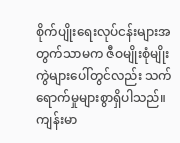စိုက်ပျိုးရေးလုပ်ငန်းများအတွက်သာမက ဇီဝမျိုးစုံမျိုးကွဲများပေါ်တွင်လည်း သက်ရောက်မှုများစွာရှိပါသည်။ ကျန်းမာ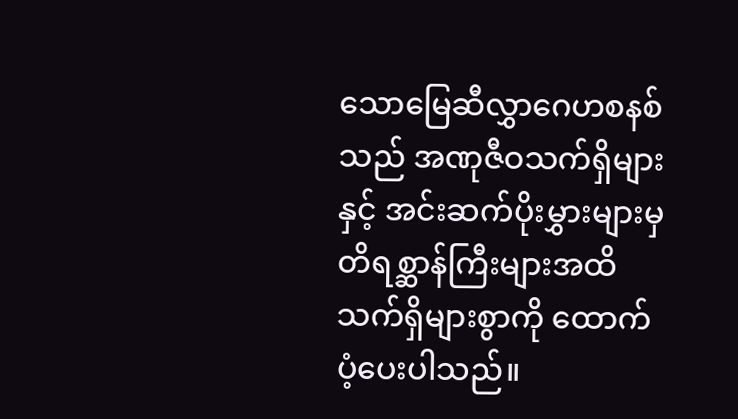သောမြေဆီလွှာဂေဟစနစ်သည် အဏုဇီဝသက်ရှိများနှင့် အင်းဆက်ပိုးမွှားများမှ တိရစ္ဆာန်ကြီးများအထိ သက်ရှိများစွာကို ထောက်ပံ့ပေးပါသည်။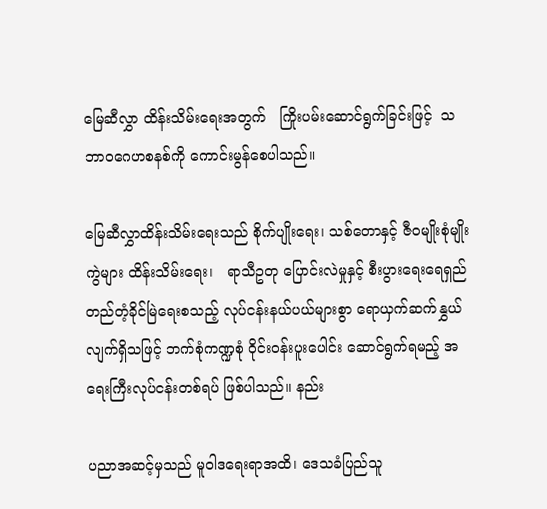မြေဆီလွှာ ထိန်းသိမ်းရေးအတွက်   ကြိုးပမ်းဆောင်ရွက်ခြင်းဖြင့်  သဘာဝဂေဟစနစ်ကို ကောင်းမွန်စေပါသည်။

မြေဆီလွှာထိန်းသိမ်းရေးသည် စိုက်ပျိုးရေး၊ သစ်တောနှင့် ဇီဝမျိုးစုံမျိုးကွဲများ ထိန်းသိမ်းရေး၊   ရာသီဥတု ပြောင်းလဲမှုနှင့် စီးပွားရေးရေရှည် တည်တံ့ခိုင်မြဲရေးစသည့် လုပ်ငန်းနယ်ပယ်များစွာ ရောယှက်ဆက်နွှယ် လျက်ရှိသဖြင့် ဘက်စုံကဏ္ဍစုံ ဝိုင်းဝန်းပူးပေါင်း ဆောင်ရွက်ရမည့် အရေးကြီးလုပ်ငန်းတစ်ရပ် ဖြစ်ပါသည်။ နည်း

ပညာအဆင့်မှသည် မူဝါဒရေးရာအထိ၊ ဒေသခံပြည်သူ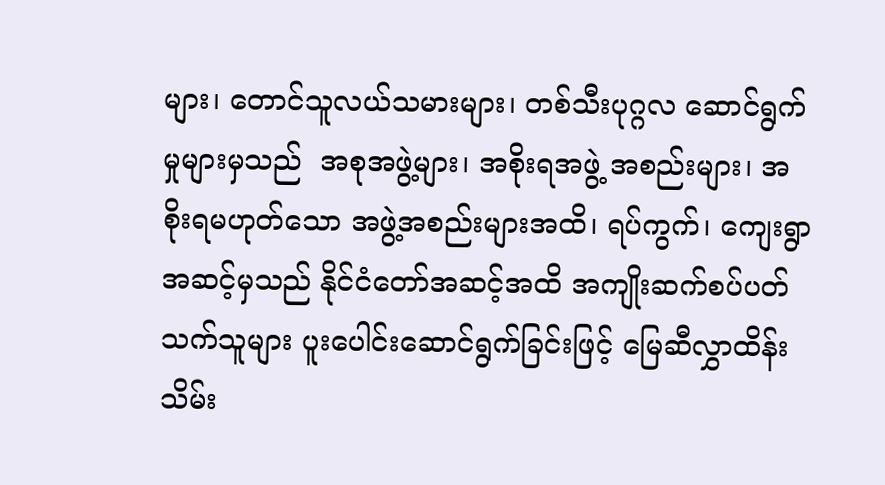များ၊ တောင်သူလယ်သမားများ၊ တစ်သီးပုဂ္ဂလ ဆောင်ရွက်မှုများမှသည်  အစုအဖွဲ့များ၊ အစိုးရအဖွဲ့ အစည်းများ၊ အစိုးရမဟုတ်သော အဖွဲ့အစည်းများအထိ၊ ရပ်ကွက်၊ ကျေးရွာ အဆင့်မှသည် နိုင်ငံတော်အဆင့်အထိ အကျိုးဆက်စပ်ပတ်သက်သူများ ပူးပေါင်းဆောင်ရွက်ခြင်းဖြင့် မြေဆီလွှာထိန်းသိမ်း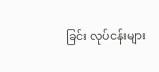ခြင်း လုပ်ငန်းများ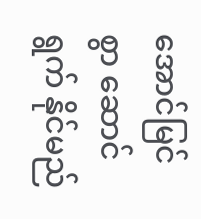အောင်မြင်စွာ ဆောင်ရွက် နိုင်မည်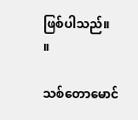ဖြစ်ပါသည်။        ။

သစ်တောမောင်